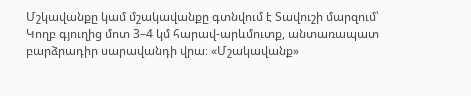Մշկավանքը կամ մշակավանքը գտնվում է Տավուշի մարզում՝ Կողբ գյուղից մոտ 3–4 կմ հարավ-արևմուտք, անտառապատ բարձրադիր սարավանդի վրա։ «Մշակավանք»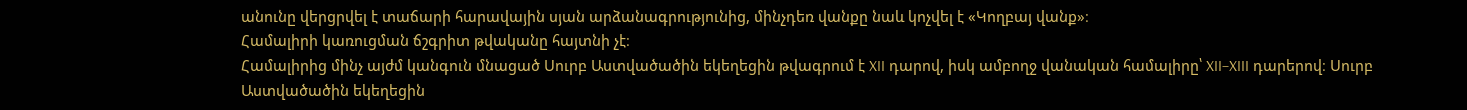անունը վերցրվել է տաճարի հարավային սյան արձանագրությունից, մինչդեռ վանքը նաև կոչվել է «Կողբայ վանք»։
Համալիրի կառուցման ճշգրիտ թվականը հայտնի չէ։
Համալիրից մինչ այժմ կանգուն մնացած Սուրբ Աստվածածին եկեղեցին թվագրում է XII դարով, իսկ ամբողջ վանական համալիրը՝ XII–XIII դարերով։ Սուրբ Աստվածածին եկեղեցին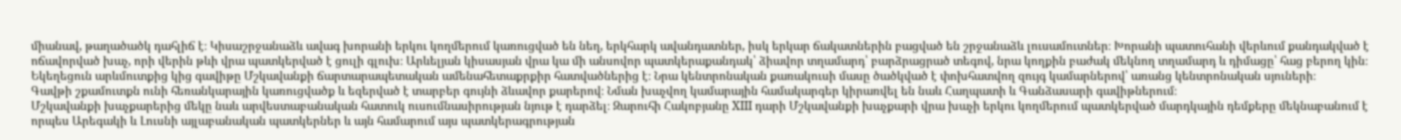միանավ, թաղածածկ դահլիճ է։ Կիսաշրջանաձև ավագ խորանի երկու կողմերում կառուցված են նեղ, երկհարկ ավանդատներ, իսկ երկար ճակատներին բացված են շրջանաձև լուսամուտներ։ Խորանի պատուհանի վերևում քանդակված է ոճավորված խաչ, որի վերին թևի վրա պատկերված է ցուլի գլուխ։ Արևելյան կիսասյան վրա կա մի անսովոր պատկերաքանդակ՝ ձիավոր տղամարդ՝ բարձրացրած տեգով, նրա կողքին բաժակ մեկնող տղամարդ և դիմացը՝ հաց բերող կին։
Եկեղեցուն արևմուտքից կից գավիթը Մշկավանքի ճարտարապետական ամենահետաքրքիր հատվածներից է։ Նրա կենտրոնական քառակուսի մասը ծածկված է փոխհատվող զույգ կամարներով՝ առանց կենտրոնական սյուների։
Գավթի շքամուտքն ունի հեռանկարային կառուցվածք և եզերված է տարբեր գույնի ձևավոր քարերով։ Նման խաչվող կամարային համակարգեր կիրառվել են նաև Հաղպատի և Գանձասարի գավիթներում։
Մշկավանքի խաչքարերից մեկը նաև արվեստաբանական հատուկ ուսումնասիրության նյութ է դարձել։ Զարուհի Հակոբյանը XIII դարի Մշկավանքի խաչքարի վրա խաչի երկու կողմերում պատկերված մարդկային դեմքերը մեկնաբանում է որպես Արեգակի և Լուսնի այլաբանական պատկերներ և այն համարում այս պատկերագրության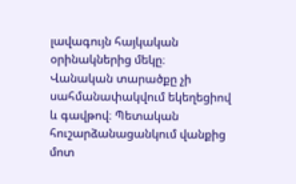լավագույն հայկական օրինակներից մեկը։
Վանական տարածքը չի սահմանափակվում եկեղեցիով և գավթով։ Պետական հուշարձանացանկում վանքից մոտ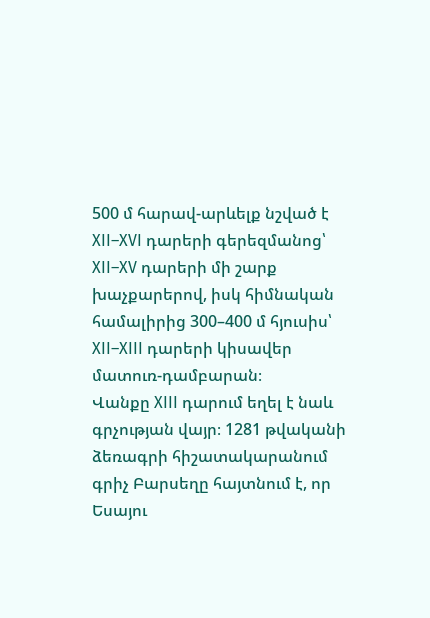500 մ հարավ-արևելք նշված է XII–XVI դարերի գերեզմանոց՝ XII–XV դարերի մի շարք խաչքարերով, իսկ հիմնական համալիրից 300–400 մ հյուսիս՝ XII–XIII դարերի կիսավեր մատուռ-դամբարան։
Վանքը XIII դարում եղել է նաև գրչության վայր։ 1281 թվականի ձեռագրի հիշատակարանում գրիչ Բարսեղը հայտնում է, որ Եսայու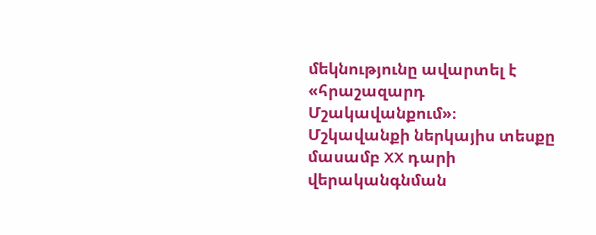մեկնությունը ավարտել է «հրաշազարդ Մշակավանքում»։
Մշկավանքի ներկայիս տեսքը մասամբ XX դարի վերականգնման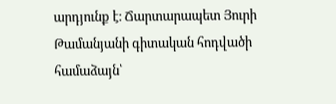արդյունք է։ Ճարտարապետ Յուրի Թամանյանի գիտական հոդվածի համաձայն՝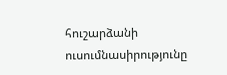հուշարձանի ուսումնասիրությունը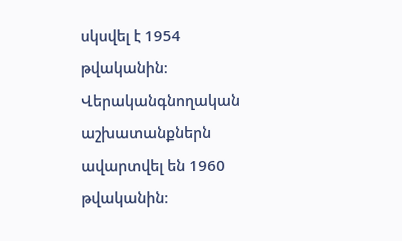սկսվել է 1954 թվականին։ Վերականգնողական աշխատանքներն ավարտվել են 1960 թվականին։